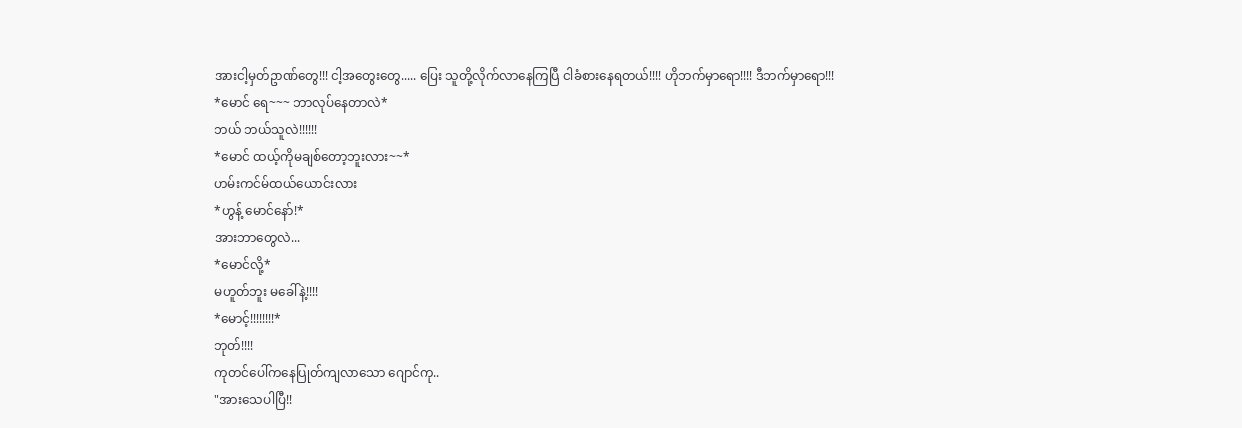အားငါ့မှတ်ဥာဏ်တွေ!!! ငါ့အတွေးတွေ..... ပြေး သူတို့လိုက်လာနေကြပြီ ငါခံစားနေရတယ်!!!! ဟိုဘက်မှာရော!!!! ဒီဘက်မှာရော!!!
*မောင် ရေ~~~ ဘာလုပ်နေတာလဲ*
ဘယ် ဘယ်သူလဲ!!!!!!
*မောင် ထယ့်ကိုမချစ်တော့ဘူးလား~~*
ဟမ်းကင်မ်ထယ်ယောင်းလား
*ဟွန့် မောင်နော်!*
အားဘာတွေလဲ...
*မောင်လို့*
မဟူတ်ဘူး မခေါ်နဲ့!!!!
*မောင့်!!!!!!!!*
ဘုတ်!!!!
ကုတင်ပေါ်ကနေပြုတ်ကျလာသော ဂျောင်ကု..
"အားသေပါပြီ!!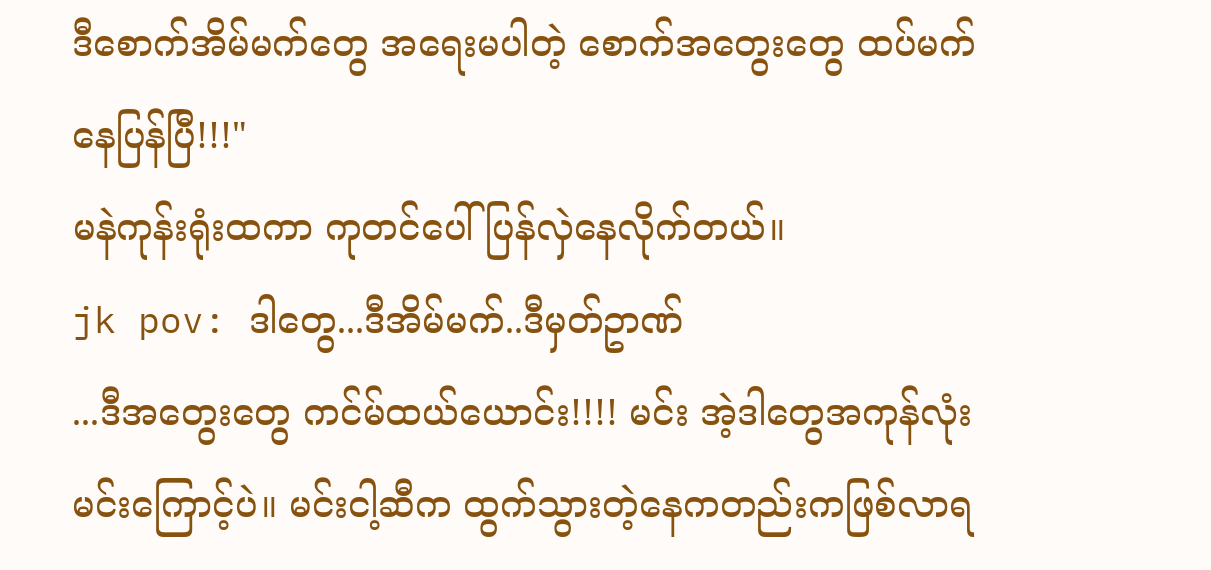ဒီစောက်အိမ်မက်တွေ အရေးမပါတဲ့ စောက်အတွေးတွေ ထပ်မက်နေပြန်ပြီ!!!"
မနဲကုန်းရုံးထကာ ကုတင်ပေါ် ပြန်လှဲနေလိုက်တယ်။
jk pov: ဒါတွေ...ဒီအိမ်မက်..ဒီမှတ်ဥာဏ်
...ဒီအတွေးတွေ ကင်မ်ထယ်ယောင်း!!!! မင်း အဲ့ဒါတွေအကုန်လုံးမင်းကြောင့်ပဲ။ မင်းငါ့ဆီက ထွက်သွားတဲ့နေကတည်းကဖြစ်လာရ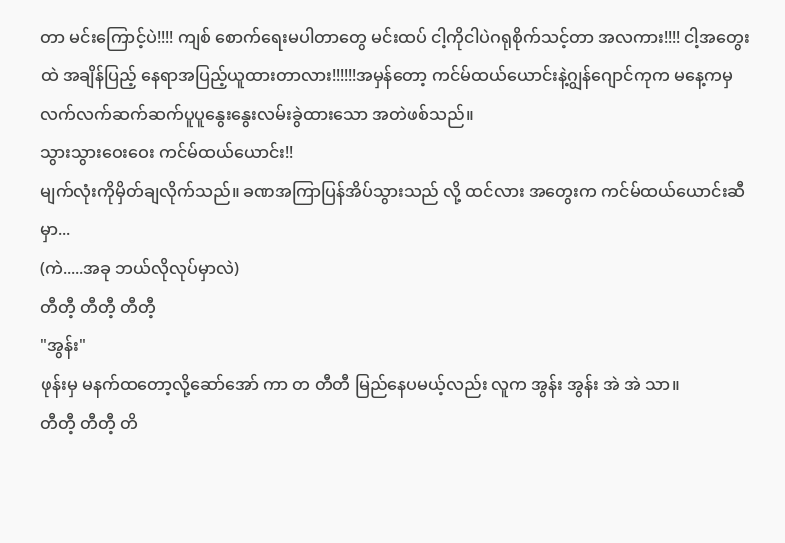တာ မင်းကြောင့်ပဲ!!!! ကျစ် စောက်ရေးမပါတာတွေ မင်းထပ် ငါ့ကိုငါပဲဂရုစိုက်သင့်တာ အလကား!!!! ငါ့အတွေးထဲ အချိန်ပြည့် နေရာအပြည့်ယူထားတာလား!!!!!!အမှန်တော့ ကင်မ်ထယ်ယောင်းနဲ့ဂျွန်ဂျောင်ကုက မနေ့ကမှလက်လက်ဆက်ဆက်ပူပူနွေးနွေးလမ်းခွဲထားသော အတဲဖစ်သည်။
သွားသွားဝေးဝေး ကင်မ်ထယ်ယောင်း!!
မျက်လုံးကိုမှိတ်ချလိုက်သည်။ ခဏအကြာပြန်အိပ်သွားသည် လို့ ထင်လား အတွေးက ကင်မ်ထယ်ယောင်းဆီမှာ...
(ကဲ.....အခု ဘယ်လိုလုပ်မှာလဲ)
တီတီ့ တီတီ့ တီတီ့
"အွန်း"
ဖုန်းမှ မနက်ထတော့လို့ဆော်အော် ကာ တ တီတီ မြည်နေပမယ့်လည်း လူက အွန်း အွန်း အဲ အဲ သာ။
တီတီ့ တီတီ့ တိ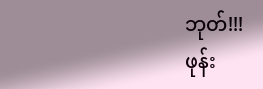ဘုတ်!!!
ဖုန်း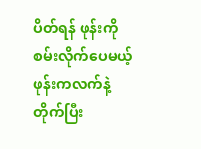ပိတ်ရန် ဖုန်းကိုစမ်းလိုက်ပေမယ့် ဖုန်းကလက်နဲ့တိုက်ပြီး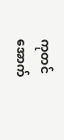ကုတင်အောက်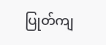ပြုတ်ကျ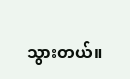သွားတယ်။